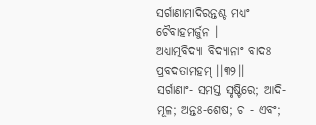ସର୍ଗାଣାମାଦିରନ୍ତଶ୍ଚ ମଧ୍ୟଂ ଚୈବାହମର୍ଜୁନ ।
ଅଧ୍ୟାତ୍ମବିଦ୍ୟା ବିଦ୍ୟାନାଂ ବାଦଃ ପ୍ରବଦତାମହମ୍ ।।୩୨।।
ସର୍ଗାଣାଂ- ସମସ୍ତ ସୃଷ୍ଟିରେ; ଆଦି- ମୂଳ; ଅନ୍ତଃ-ଶେଷ; ଚ - ଏବଂ;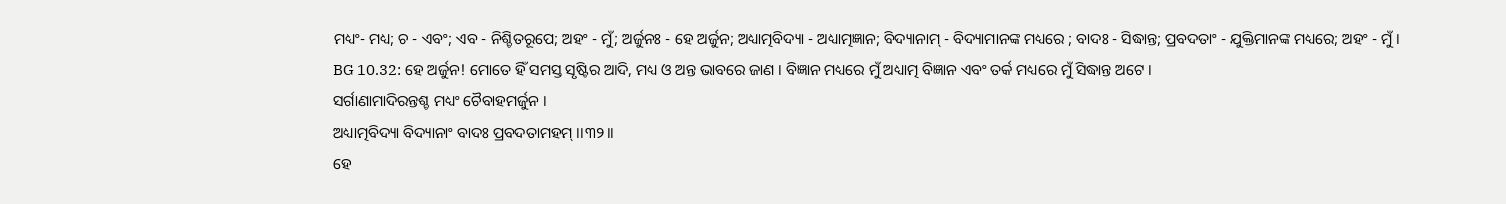ମଧ୍ୟଂ- ମଧ୍ୟ; ଚ - ଏବଂ; ଏବ - ନିଶ୍ଚିତରୂପେ; ଅହଂ - ମୁଁ; ଅର୍ଜୁନଃ - ହେ ଅର୍ଜୁନ; ଅଧ୍ୟାତ୍ମବିଦ୍ୟା - ଅଧ୍ୟାତ୍ମଜ୍ଞାନ; ବିଦ୍ୟାନାମ୍ - ବିଦ୍ୟାମାନଙ୍କ ମଧ୍ୟରେ ; ବାଦଃ - ସିଦ୍ଧାନ୍ତ; ପ୍ରବଦତାଂ - ଯୁକ୍ତିମାନଙ୍କ ମଧ୍ୟରେ; ଅହଂ - ମୁଁ ।
BG 10.32: ହେ ଅର୍ଜୁନ! ମୋତେ ହିଁ ସମସ୍ତ ସୃଷ୍ଟିର ଆଦି, ମଧ୍ୟ ଓ ଅନ୍ତ ଭାବରେ ଜାଣ । ବିଜ୍ଞାନ ମଧ୍ୟରେ ମୁଁ ଅଧ୍ୟାତ୍ମ ବିଜ୍ଞାନ ଏବଂ ତର୍କ ମଧ୍ୟରେ ମୁଁ ସିଦ୍ଧାନ୍ତ ଅଟେ ।
ସର୍ଗାଣାମାଦିରନ୍ତଶ୍ଚ ମଧ୍ୟଂ ଚୈବାହମର୍ଜୁନ ।
ଅଧ୍ୟାତ୍ମବିଦ୍ୟା ବିଦ୍ୟାନାଂ ବାଦଃ ପ୍ରବଦତାମହମ୍ ।।୩୨।।
ହେ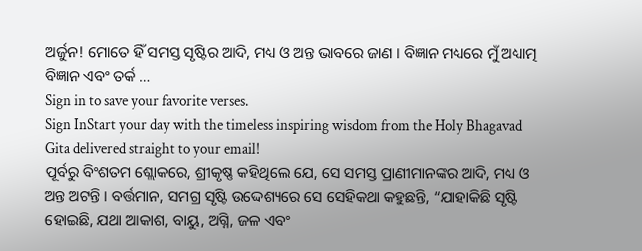ଅର୍ଜୁନ! ମୋତେ ହିଁ ସମସ୍ତ ସୃଷ୍ଟିର ଆଦି, ମଧ୍ୟ ଓ ଅନ୍ତ ଭାବରେ ଜାଣ । ବିଜ୍ଞାନ ମଧ୍ୟରେ ମୁଁ ଅଧ୍ୟାତ୍ମ ବିଜ୍ଞାନ ଏବଂ ତର୍କ …
Sign in to save your favorite verses.
Sign InStart your day with the timeless inspiring wisdom from the Holy Bhagavad Gita delivered straight to your email!
ପୂର୍ବରୁ ବିଂଶତମ ଶ୍ଲୋକରେ, ଶ୍ରୀକୃଷ୍ଣ କହିଥିଲେ ଯେ, ସେ ସମସ୍ତ ପ୍ରାଣୀମାନଙ୍କର ଆଦି, ମଧ୍ୟ ଓ ଅନ୍ତ ଅଟନ୍ତି । ବର୍ତ୍ତମାନ, ସମଗ୍ର ସୃଷ୍ଟି ଉଦ୍ଦେଶ୍ୟରେ ସେ ସେହିକଥା କହୁଛନ୍ତି, “ଯାହାକିଛି ସୃଷ୍ଟି ହୋଇଛି, ଯଥା ଆକାଶ, ବାୟୁ, ଅଗ୍ନି, ଜଳ ଏବଂ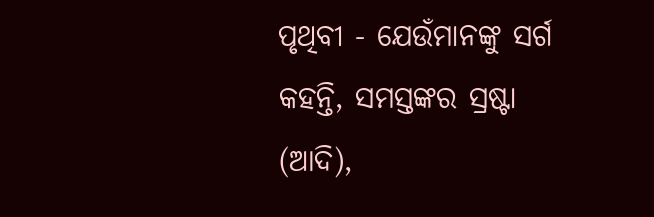ପୃଥିବୀ - ଯେଉଁମାନଙ୍କୁ ସର୍ଗ କହନ୍ତି, ସମସ୍ତଙ୍କର ସ୍ରଷ୍ଟା (ଆଦି),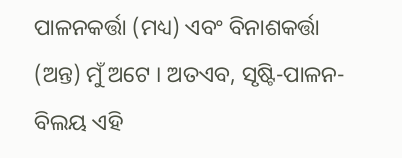ପାଳନକର୍ତ୍ତା (ମଧ୍ୟ) ଏବଂ ବିନାଶକର୍ତ୍ତା (ଅନ୍ତ) ମୁଁ ଅଟେ । ଅତଏବ, ସୃଷ୍ଟି-ପାଳନ-ବିଲୟ ଏହି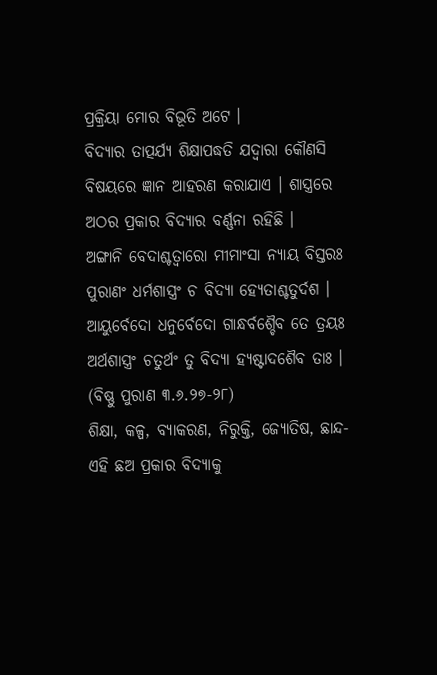ପ୍ରକ୍ରିୟା ମୋର ବିଭୂତି ଅଟେ ।
ବିଦ୍ୟାର ତାତ୍ପର୍ଯ୍ୟ ଶିକ୍ଷାପଦ୍ଧତି ଯଦ୍ୱାରା କୌଣସି ବିଷୟରେ ଜ୍ଞାନ ଆହରଣ କରାଯାଏ । ଶାସ୍ତ୍ରରେ ଅଠର ପ୍ରକାର ବିଦ୍ୟାର ବର୍ଣ୍ଣନା ରହିଛି ।
ଅଙ୍ଗାନି ବେଦାଶ୍ଚତ୍ୱାରୋ ମୀମାଂସା ନ୍ୟାୟ ବିସ୍ତରଃ
ପୁରାଣଂ ଧର୍ମଶାସ୍ତ୍ରଂ ଚ ବିଦ୍ୟା ହ୍ୟେତାଶ୍ଚତୁର୍ଦଶ ।
ଆୟୁର୍ବେଦୋ ଧନୁର୍ବେଦୋ ଗାନ୍ଧର୍ବଶ୍ଚୈବ ତେ ତ୍ରୟଃ
ଅର୍ଥଶାସ୍ତ୍ରଂ ଚତୁର୍ଥଂ ତୁ ବିଦ୍ୟା ହ୍ୟଷ୍ଟାଦଶୈବ ତାଃ । (ବିଷ୍ଣୁ ପୁରାଣ ୩.୬.୨୭-୨୮)
ଶିକ୍ଷା, କଳ୍ପ, ବ୍ୟାକରଣ, ନିରୁକ୍ତି, ଜ୍ୟୋତିଷ, ଛାନ୍ଦ- ଏହି ଛଅ ପ୍ରକାର ବିଦ୍ୟାକୁ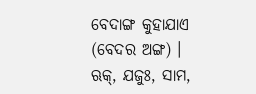ବେଦାଙ୍ଗ କୁହାଯାଏ (ବେଦର ଅଙ୍ଗ) । ଋକ୍, ଯଜୁଃ, ସାମ,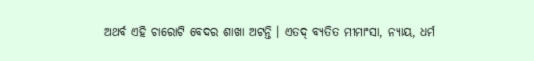ଅଥର୍ବ ଏହି ଚାରୋଟି ବେଦର ଶାଖା ଅଟନ୍ତି । ଏତଦ୍ ବ୍ୟତିତ ମୀମାଂସା, ନ୍ୟାୟ, ଧର୍ମ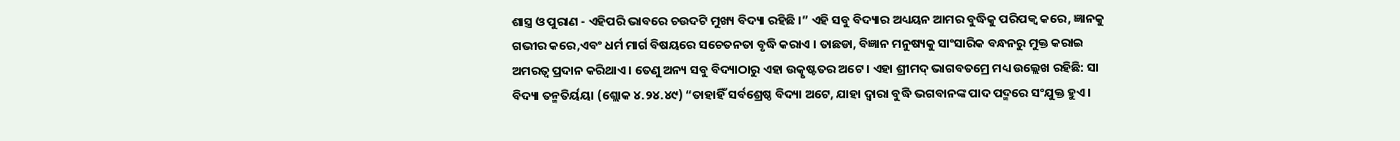ଶାସ୍ତ୍ର ଓ ପୁରାଣ - ଏହିପରି ଭାବରେ ଚଉଦଟି ମୁଖ୍ୟ ବିଦ୍ୟା ରହିଛି ।” ଏହି ସବୁ ବିଦ୍ୟାର ଅଧ୍ୟୟନ ଆମର ବୁଦ୍ଧିକୁ ପରିପକ୍ୱ କରେ, ଜ୍ଞାନକୁ ଗଭୀର କରେ,ଏବଂ ଧର୍ମ ମାର୍ଗ ବିଷୟରେ ସଚେତନତା ବୃଦ୍ଧି କରାଏ । ତାଛଡା, ବିଜ୍ଞାନ ମନୁଷ୍ୟକୁ ସାଂସାରିକ ବନ୍ଧନରୁ ମୁକ୍ତ କରାଇ ଅମରତ୍ୱ ପ୍ରଦାନ କରିଥାଏ । ତେଣୁ ଅନ୍ୟ ସବୁ ବିଦ୍ୟାଠାରୁ ଏହା ଉତ୍କୃଷ୍ଟତର ଅଟେ । ଏହା ଶ୍ରୀମଦ୍ ଭାଗବତମ୍ରେ ମଧ୍ୟ ଉଲ୍ଲେଖ ରହିଛି: ସା ବିଦ୍ୟା ତନ୍ମତିର୍ୟୟା (ଶ୍ଲୋକ ୪.୨୪.୪୯) “ତାହାହିଁ ସର୍ବଶ୍ରେଷ୍ଠ ବିଦ୍ୟା ଅଟେ, ଯାହା ଦ୍ୱାରା ବୁଦ୍ଧି ଭଗବାନଙ୍କ ପାଦ ପଦ୍ମରେ ସଂଯୁକ୍ତ ହୁଏ ।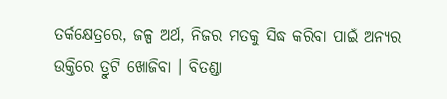ତର୍କକ୍ଷେତ୍ରରେ, ଜଳ୍ପ ଅର୍ଥ, ନିଜର ମତକୁ ସିଦ୍ଧ କରିବା ପାଇଁ ଅନ୍ୟର ଉକ୍ତିରେ ତ୍ରୁଟି ଖୋଜିବା । ବିତଣ୍ଡା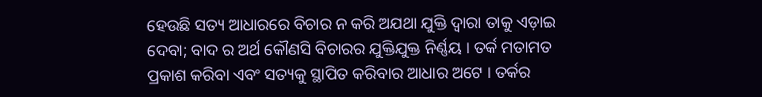ହେଉଛି ସତ୍ୟ ଆଧାରରେ ବିଚାର ନ କରି ଅଯଥା ଯୁକ୍ତି ଦ୍ୱାରା ତାକୁ ଏଡ଼ାଇ ଦେବା; ବାଦ ର ଅର୍ଥ କୌଣସି ବିଚାରର ଯୁକ୍ତିଯୁକ୍ତ ନିର୍ଣ୍ଣୟ । ତର୍କ ମତାମତ ପ୍ରକାଶ କରିବା ଏବଂ ସତ୍ୟକୁ ସ୍ଥାପିତ କରିବାର ଆଧାର ଅଟେ । ତର୍କର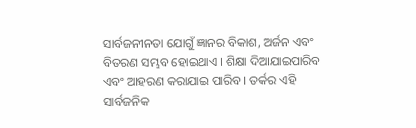ସାର୍ବଜନୀନତା ଯୋଗୁଁ ଜ୍ଞାନର ବିକାଶ, ଅର୍ଜନ ଏବଂ ବିତରଣ ସମ୍ଭବ ହୋଇଥାଏ । ଶିକ୍ଷା ଦିଆଯାଇପାରିବ ଏବଂ ଆହରଣ କରାଯାଇ ପାରିବ । ତର୍କର ଏହି ସାର୍ବଜନିକ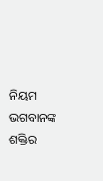ନିୟମ ଭଗବାନଙ୍କ ଶକ୍ତିର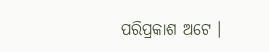ପରିପ୍ରକାଶ ଅଟେ ।